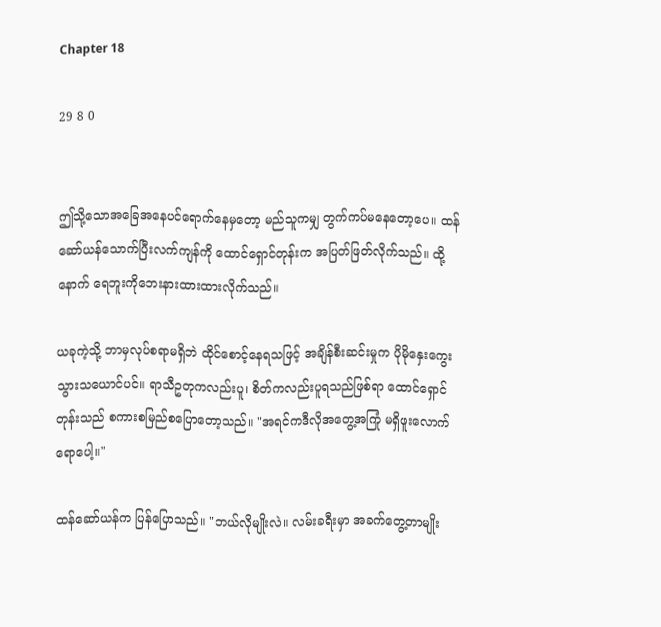Chapter 18

29 8 0


ဤသို့သောအခြေအနေပင်ရောက်နေမှတော့ မည်သူကမျှ တွက်ကပ်မနေတော့ပေ။ ထန်ဆော်ယန်သောက်ပြီး‌လက်ကျန်ကို ထောင်ရှောင်တုန်းက အပြတ်ဖြတ်လိုက်သည်။ ထို့နောက် ရေဘူးကိုဘေးနားထားထားလိုက်သည်။

ယခုကဲ့သို့ ဘာမှလုပ်စရာမရှိဘဲ ထိုင်စောင့်နေရသဖြင့် အချိန်စီးဆင်းမှုက ပိုမိုနှေးကွေးသွားသယောင်ပင်။ ရာသီဥတုကလည်းပူ၊ စိတ်ကလည်းပူရသည်ဖြစ်ရာ ထောင်ရှောင်တုန်းသည် စကားစမြည်စပြောတော့သည်။ "အရင်ကဒီလိုအတွေ့အကြုံ မရှိဖူးလောက်ရောပေါ့။"

ထန်ဆော်ယန်က ပြန်ပြောသည်။ "ဘယ်လိုမျိုးလဲ။ လမ်းခရီးမှာ အခက်တွေ့တာမျိုး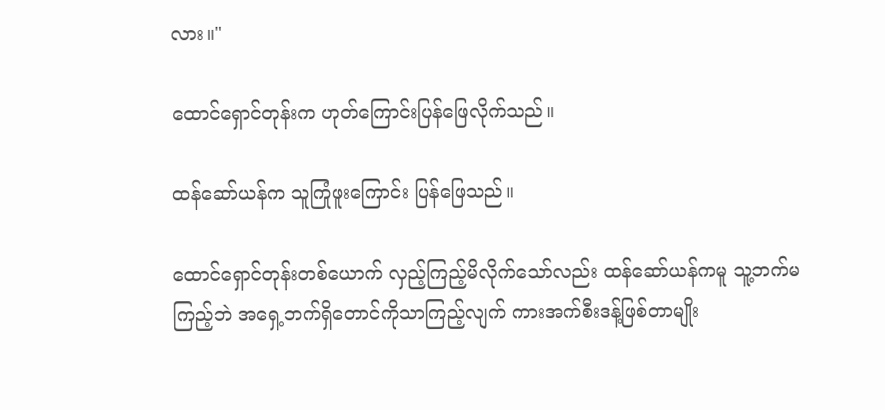လား။"

ထောင်ရှောင်တုန်းက ဟုတ်ကြောင်းပြန်ဖြေလိုက်သည်။

ထန်ဆော်ယန်က သူကြုံဖူးကြောင်း ပြန်ဖြေသည်။

ထောင်ရှောင်တုန်းတစ်ယောက် လှည့်ကြည့်မိလိုက်သော်လည်း ထန်ဆော်ယန်ကမူ သူ့ဘက်မကြည့်ဘဲ အရှေ့ဘက်ရှိတောင်ကိုသာကြည့်လျက် ကားအက်စီးဒန့်ဖြစ်တာမျိုး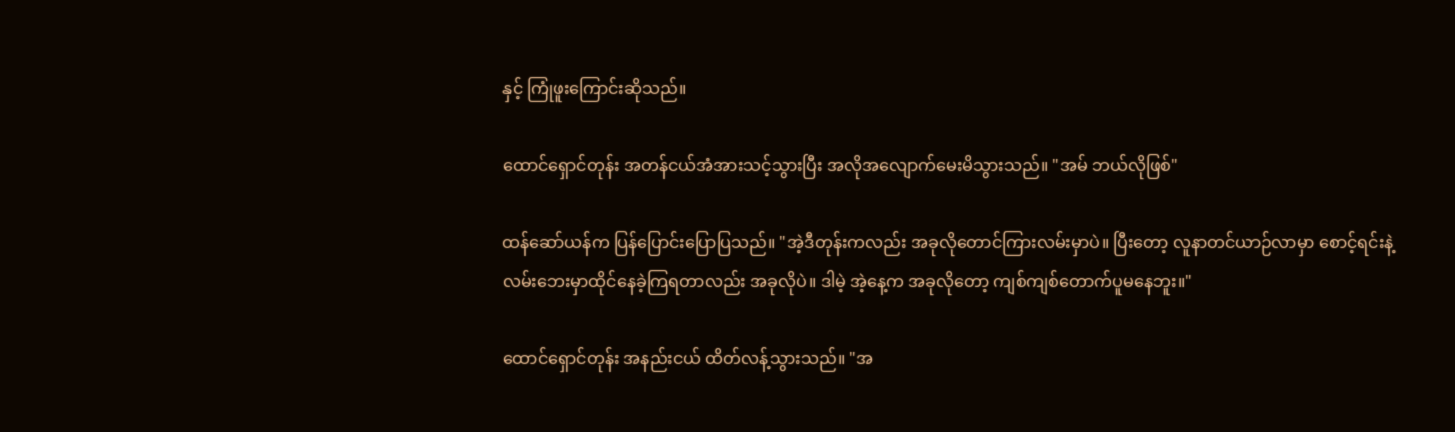နှင့် ကြုံဖူးကြောင်းဆိုသည်။

ထောင်ရှောင်တုန်း အတန်ငယ်အံအားသင့်သွားပြီး အလိုအလျောက်မေးမိသွားသည်။ "အမ် ဘယ်လိုဖြစ်"

ထန်ဆော်ယန်က ပြန်ပြောင်းပြောပြသည်။ "အဲ့ဒီတုန်းကလည်း အခုလိုတောင်ကြားလမ်းမှာပဲ။ ပြီးတော့ လူနာတင်ယာဉ်လာမှာ စောင့်ရင်းနဲ့ လမ်းဘေးမှာထိုင်နေခဲ့ကြရတာလည်း အခုလိုပဲ။ ဒါမဲ့ အဲ့နေ့က အခုလိုတော့ ကျစ်ကျစ်တောက်ပူမနေဘူး။"

ထောင်ရှောင်တုန်း အနည်းငယ် ထိတ်လန့်သွားသည်။ "အ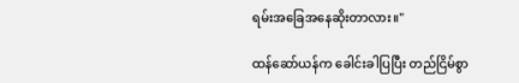ရမ်းအခြေအနေဆိုးတာလား။"

ထန်ဆော်ယန်က ခေါင်းခါပြပြီး တည်ငြိမ်စွာ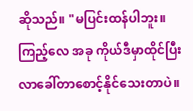ဆိုသည်။ "မပြင်းထန်ပါဘူး။ ကြည့်လေ အခု ကိုယ်ဒီမှာထိုင်ပြီး‌ လာခေါ်တာစောင့်‌နိုင်သေးတာပဲ။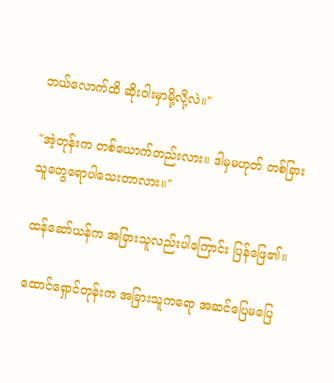ဘယ်လောက်ထိ ဆိုးဝါးမှာမို့လို့လဲ။"

"အဲ့တုန်းက တစ်ယောက်တည်းလား။ ဒါမှမဟုတ် တစ်ခြားသူတွေရောပါသေးတာလား။"

ထန်ဆော်ယန်က အခြားသူလည်းပါကြောင်း ပြန်ဖြေ၏။

ထောင်ရှောင်တုန်းက အခြားသူကရော အဆင်ပြေမပြေ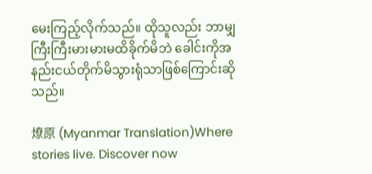မေးကြည့်လိုက်သည်။ ထိုသူလည်း ဘာမျှကြီးကြီးမားမားမထိခိုက်မိဘဲ ခေါင်းကိုအနည်းငယ်တိုက်မိသွားရုံသာဖြစ်ကြောင်းဆိုသည်။

燎原 (Myanmar Translation)Where stories live. Discover now